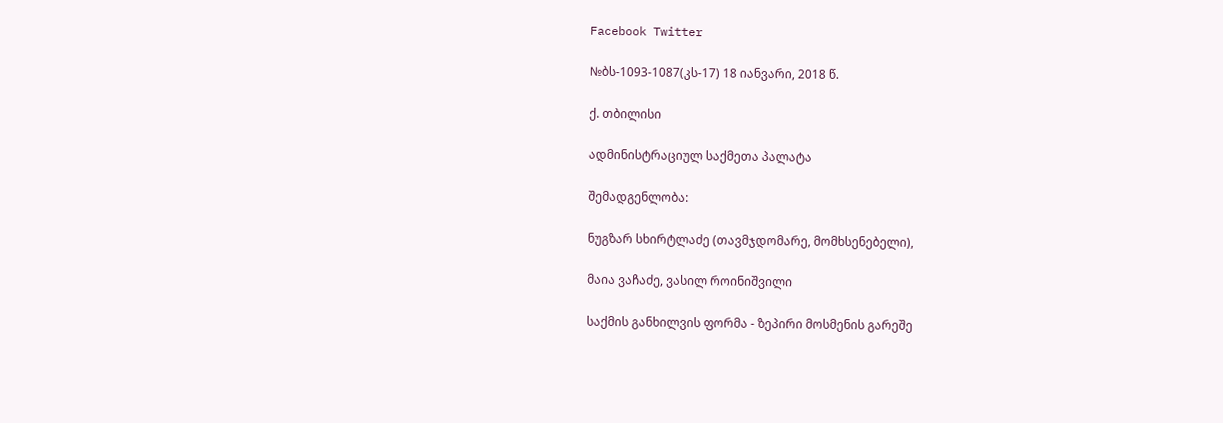Facebook Twitter

№ბს-1093-1087(კს-17) 18 იანვარი, 2018 წ.

ქ. თბილისი

ადმინისტრაციულ საქმეთა პალატა

შემადგენლობა:

ნუგზარ სხირტლაძე (თავმჯდომარე, მომხსენებელი),

მაია ვაჩაძე, ვასილ როინიშვილი

საქმის განხილვის ფორმა - ზეპირი მოსმენის გარეშე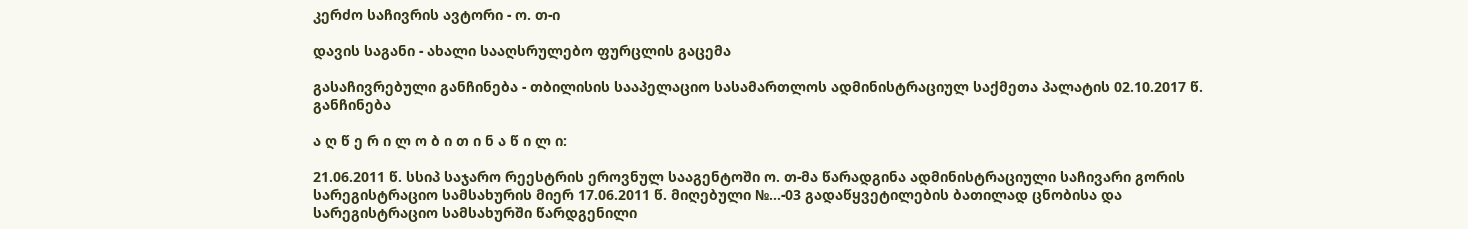კერძო საჩივრის ავტორი - ო. თ-ი

დავის საგანი - ახალი სააღსრულებო ფურცლის გაცემა

გასაჩივრებული განჩინება - თბილისის სააპელაციო სასამართლოს ადმინისტრაციულ საქმეთა პალატის 02.10.2017 წ. განჩინება

ა ღ წ ე რ ი ლ ო ბ ი თ ი ნ ა წ ი ლ ი:

21.06.2011 წ. სსიპ საჯარო რეესტრის ეროვნულ სააგენტოში ო. თ-მა წარადგინა ადმინისტრაციული საჩივარი გორის სარეგისტრაციო სამსახურის მიერ 17.06.2011 წ. მიღებული №...-03 გადაწყვეტილების ბათილად ცნობისა და სარეგისტრაციო სამსახურში წარდგენილი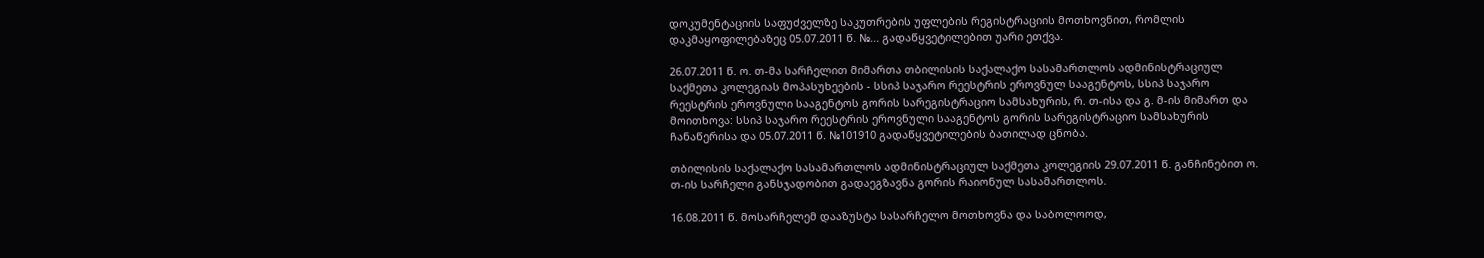დოკუმენტაციის საფუძველზე საკუთრების უფლების რეგისტრაციის მოთხოვნით, რომლის დაკმაყოფილებაზეც 05.07.2011 წ. №... გადაწყვეტილებით უარი ეთქვა.

26.07.2011 წ. ო. თ-მა სარჩელით მიმართა თბილისის საქალაქო სასამართლოს ადმინისტრაციულ საქმეთა კოლეგიას მოპასუხეების - სსიპ საჯარო რეესტრის ეროვნულ სააგენტოს, სსიპ საჯარო რეესტრის ეროვნული სააგენტოს გორის სარეგისტრაციო სამსახურის, რ. თ-ისა და გ. მ-ის მიმართ და მოითხოვა: სსიპ საჯარო რეესტრის ეროვნული სააგენტოს გორის სარეგისტრაციო სამსახურის ჩანაწერისა და 05.07.2011 წ. №101910 გადაწყვეტილების ბათილად ცნობა.

თბილისის საქალაქო სასამართლოს ადმინისტრაციულ საქმეთა კოლეგიის 29.07.2011 წ. განჩინებით ო. თ-ის სარჩელი განსჯადობით გადაეგზავნა გორის რაიონულ სასამართლოს.

16.08.2011 წ. მოსარჩელემ დააზუსტა სასარჩელო მოთხოვნა და საბოლოოდ,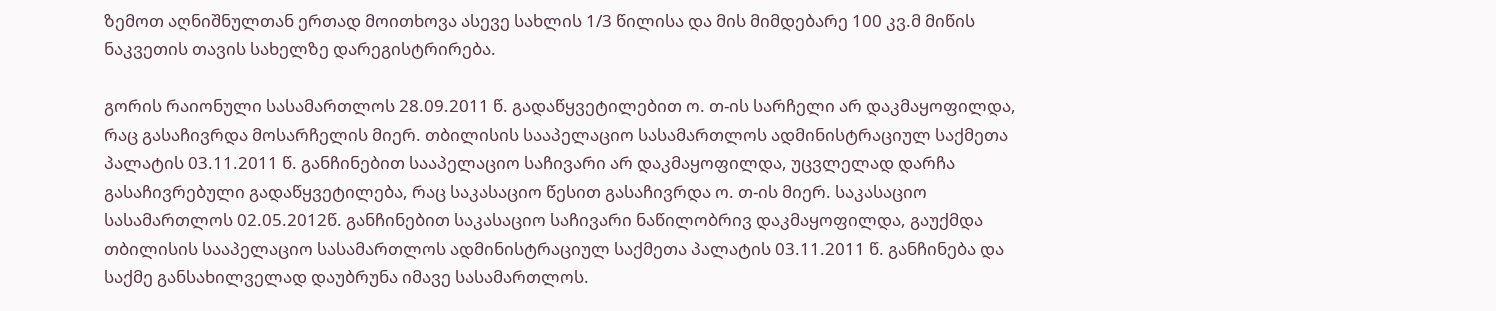ზემოთ აღნიშნულთან ერთად მოითხოვა ასევე სახლის 1/3 წილისა და მის მიმდებარე 100 კვ.მ მიწის ნაკვეთის თავის სახელზე დარეგისტრირება.

გორის რაიონული სასამართლოს 28.09.2011 წ. გადაწყვეტილებით ო. თ-ის სარჩელი არ დაკმაყოფილდა, რაც გასაჩივრდა მოსარჩელის მიერ. თბილისის სააპელაციო სასამართლოს ადმინისტრაციულ საქმეთა პალატის 03.11.2011 წ. განჩინებით სააპელაციო საჩივარი არ დაკმაყოფილდა, უცვლელად დარჩა გასაჩივრებული გადაწყვეტილება, რაც საკასაციო წესით გასაჩივრდა ო. თ-ის მიერ. საკასაციო სასამართლოს 02.05.2012წ. განჩინებით საკასაციო საჩივარი ნაწილობრივ დაკმაყოფილდა, გაუქმდა თბილისის სააპელაციო სასამართლოს ადმინისტრაციულ საქმეთა პალატის 03.11.2011 წ. განჩინება და საქმე განსახილველად დაუბრუნა იმავე სასამართლოს.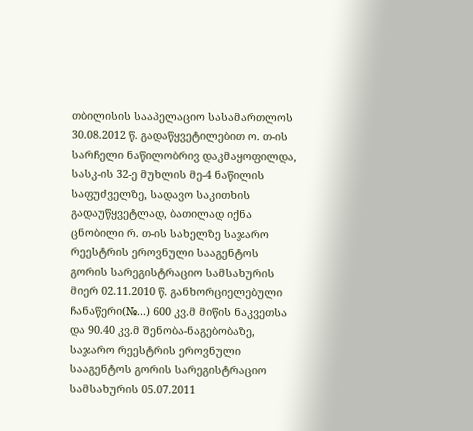თბილისის სააპელაციო სასამართლოს 30.08.2012 წ. გადაწყვეტილებით ო. თ-ის სარჩელი ნაწილობრივ დაკმაყოფილდა, სასკ-ის 32-ე მუხლის მე-4 ნაწილის საფუძველზე, სადავო საკითხის გადაუწყვეტლად, ბათილად იქნა ცნობილი რ. თ-ის სახელზე საჯარო რეესტრის ეროვნული სააგენტოს გორის სარეგისტრაციო სამსახურის მიერ 02.11.2010 წ. განხორციელებული ჩანაწერი(№...) 600 კვ.მ მიწის ნაკვეთსა და 90.40 კვ.მ შენობა-ნაგებობაზე, საჯარო რეესტრის ეროვნული სააგენტოს გორის სარეგისტრაციო სამსახურის 05.07.2011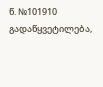წ. №101910 გადაწყვეტილება,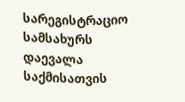სარეგისტრაციო სამსახურს დაევალა საქმისათვის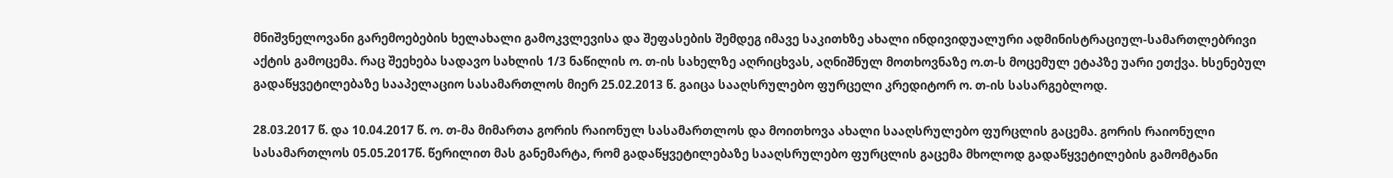მნიშვნელოვანი გარემოებების ხელახალი გამოკვლევისა და შეფასების შემდეგ იმავე საკითხზე ახალი ინდივიდუალური ადმინისტრაციულ-სამართლებრივი აქტის გამოცემა. რაც შეეხება სადავო სახლის 1/3 ნაწილის ო. თ-ის სახელზე აღრიცხვას, აღნიშნულ მოთხოვნაზე ო.თ-ს მოცემულ ეტაპზე უარი ეთქვა. ხსენებულ გადაწყვეტილებაზე სააპელაციო სასამართლოს მიერ 25.02.2013 წ. გაიცა სააღსრულებო ფურცელი კრედიტორ ო. თ-ის სასარგებლოდ.

28.03.2017 წ. და 10.04.2017 წ. ო. თ-მა მიმართა გორის რაიონულ სასამართლოს და მოითხოვა ახალი სააღსრულებო ფურცლის გაცემა. გორის რაიონული სასამართლოს 05.05.2017წ. წერილით მას განემარტა, რომ გადაწყვეტილებაზე სააღსრულებო ფურცლის გაცემა მხოლოდ გადაწყვეტილების გამომტანი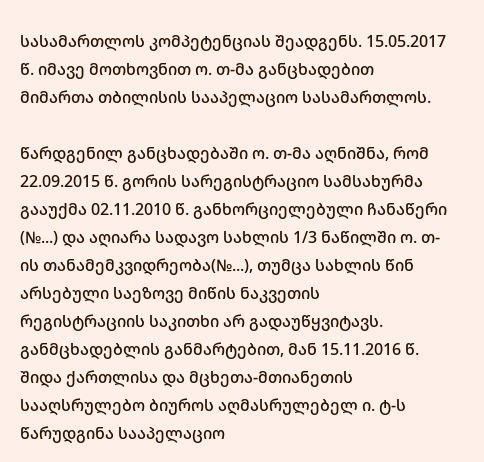სასამართლოს კომპეტენციას შეადგენს. 15.05.2017 წ. იმავე მოთხოვნით ო. თ-მა განცხადებით მიმართა თბილისის სააპელაციო სასამართლოს.

წარდგენილ განცხადებაში ო. თ-მა აღნიშნა, რომ 22.09.2015 წ. გორის სარეგისტრაციო სამსახურმა გააუქმა 02.11.2010 წ. განხორციელებული ჩანაწერი (№...) და აღიარა სადავო სახლის 1/3 ნაწილში ო. თ-ის თანამემკვიდრეობა(№...), თუმცა სახლის წინ არსებული საეზოვე მიწის ნაკვეთის რეგისტრაციის საკითხი არ გადაუწყვიტავს. განმცხადებლის განმარტებით, მან 15.11.2016 წ. შიდა ქართლისა და მცხეთა-მთიანეთის სააღსრულებო ბიუროს აღმასრულებელ ი. ტ-ს წარუდგინა სააპელაციო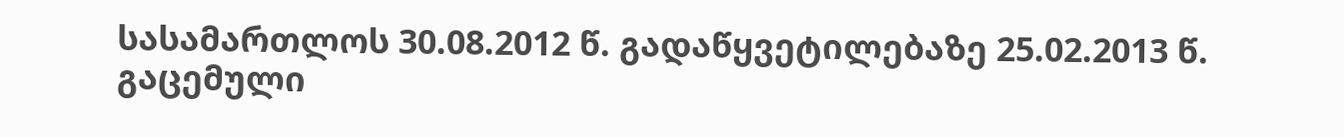სასამართლოს 30.08.2012 წ. გადაწყვეტილებაზე 25.02.2013 წ. გაცემული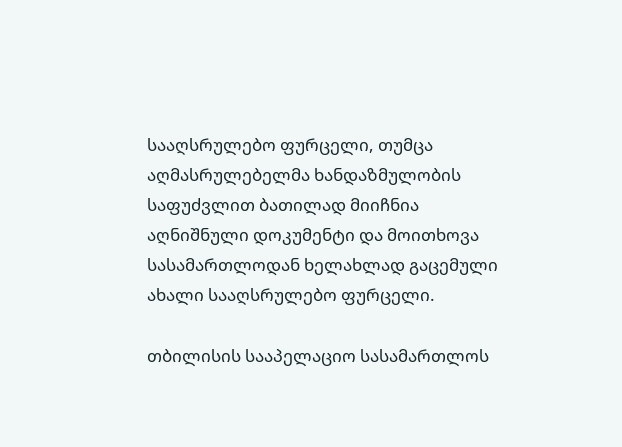სააღსრულებო ფურცელი, თუმცა აღმასრულებელმა ხანდაზმულობის საფუძვლით ბათილად მიიჩნია აღნიშნული დოკუმენტი და მოითხოვა სასამართლოდან ხელახლად გაცემული ახალი სააღსრულებო ფურცელი.

თბილისის სააპელაციო სასამართლოს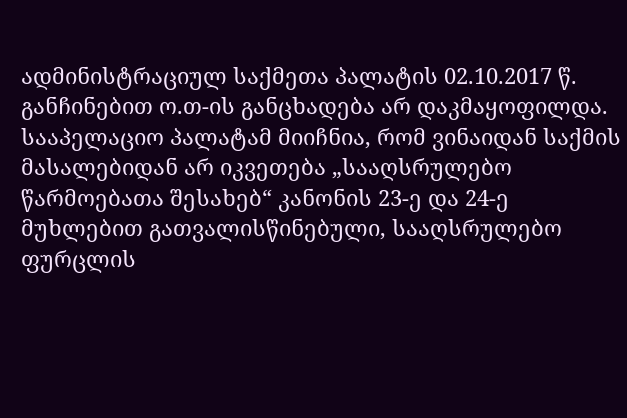ადმინისტრაციულ საქმეთა პალატის 02.10.2017 წ. განჩინებით ო.თ-ის განცხადება არ დაკმაყოფილდა. სააპელაციო პალატამ მიიჩნია, რომ ვინაიდან საქმის მასალებიდან არ იკვეთება „სააღსრულებო წარმოებათა შესახებ“ კანონის 23-ე და 24-ე მუხლებით გათვალისწინებული, სააღსრულებო ფურცლის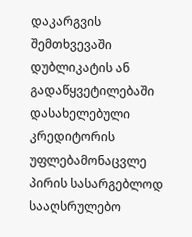დაკარგვის შემთხვევაში დუბლიკატის ან გადაწყვეტილებაში დასახელებული კრედიტორის უფლებამონაცვლე პირის სასარგებლოდ სააღსრულებო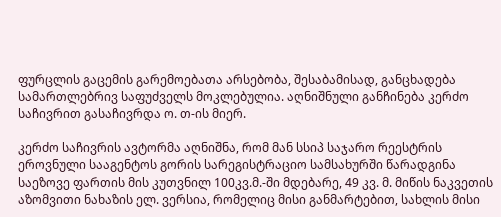ფურცლის გაცემის გარემოებათა არსებობა, შესაბამისად, განცხადება სამართლებრივ საფუძველს მოკლებულია. აღნიშნული განჩინება კერძო საჩივრით გასაჩივრდა ო. თ-ის მიერ.

კერძო საჩივრის ავტორმა აღნიშნა, რომ მან სსიპ საჯარო რეესტრის ეროვნული სააგენტოს გორის სარეგისტრაციო სამსახურში წარადგინა საეზოვე ფართის მის კუთვნილ 100კვ.მ.-ში მდებარე, 49 კვ. მ. მიწის ნაკვეთის აზომვითი ნახაზის ელ. ვერსია, რომელიც მისი განმარტებით, სახლის მისი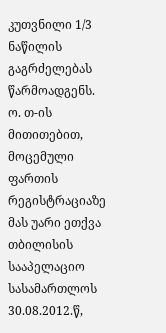კუთვნილი 1/3 ნაწილის გაგრძელებას წარმოადგენს. ო. თ-ის მითითებით, მოცემული ფართის რეგისტრაციაზე მას უარი ეთქვა თბილისის სააპელაციო სასამართლოს 30.08.2012.წ,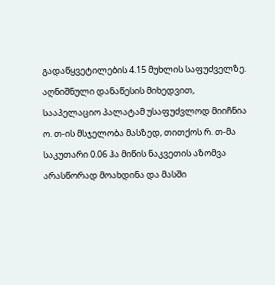გადაწყვეტილების 4.15 მუხლის საფუძველზე. აღნიშნული დანაწესის მიხედვით, სააპელაციო პალატამ უსაფუძვლოდ მიიჩნია ო. თ-ის მსჯელობა მასზედ, თითქოს რ. თ-მა საკუთარი 0.06 ჰა მიწის ნაკვეთის აზომვა არასწორად მოახდინა და მასში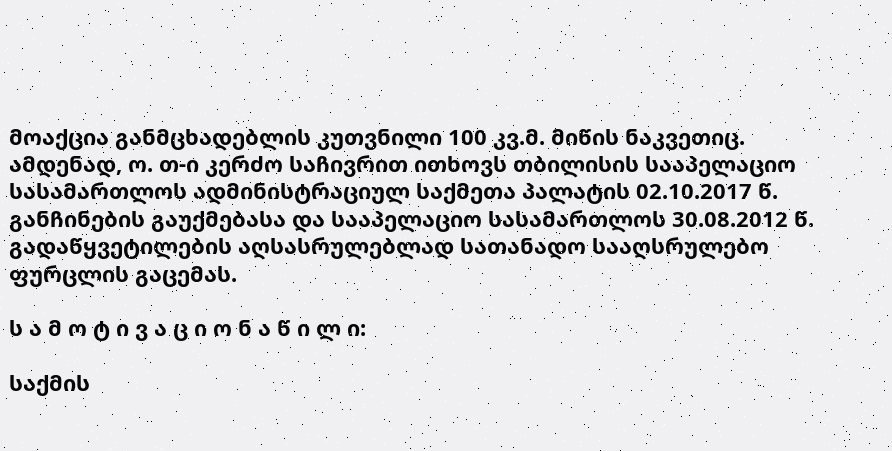მოაქცია განმცხადებლის კუთვნილი 100 კვ.მ. მიწის ნაკვეთიც. ამდენად, ო. თ-ი კერძო საჩივრით ითხოვს თბილისის სააპელაციო სასამართლოს ადმინისტრაციულ საქმეთა პალატის 02.10.2017 წ. განჩინების გაუქმებასა და სააპელაციო სასამართლოს 30.08.2012 წ. გადაწყვეტილების აღსასრულებლად სათანადო სააღსრულებო ფურცლის გაცემას.

ს ა მ ო ტ ი ვ ა ც ი ო ნ ა წ ი ლ ი:

საქმის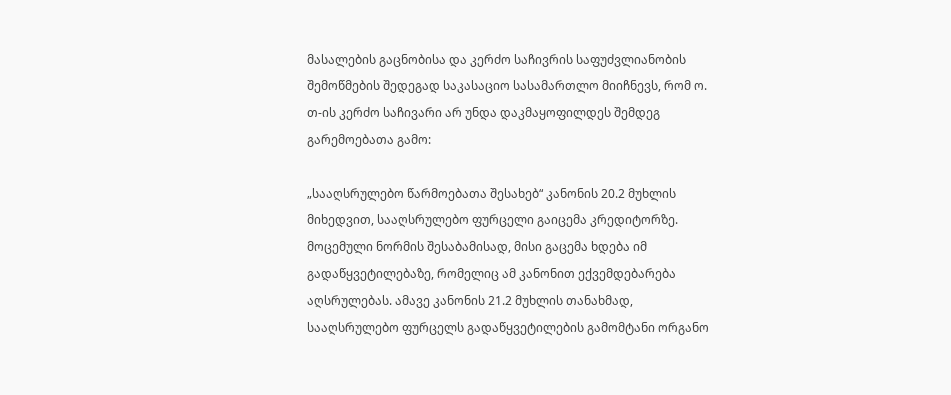მასალების გაცნობისა და კერძო საჩივრის საფუძვლიანობის შემოწმების შედეგად საკასაციო სასამართლო მიიჩნევს, რომ ო. თ-ის კერძო საჩივარი არ უნდა დაკმაყოფილდეს შემდეგ გარემოებათა გამო:

„სააღსრულებო წარმოებათა შესახებ“ კანონის 20.2 მუხლის მიხედვით, სააღსრულებო ფურცელი გაიცემა კრედიტორზე. მოცემული ნორმის შესაბამისად, მისი გაცემა ხდება იმ გადაწყვეტილებაზე, რომელიც ამ კანონით ექვემდებარება აღსრულებას. ამავე კანონის 21.2 მუხლის თანახმად, სააღსრულებო ფურცელს გადაწყვეტილების გამომტანი ორგანო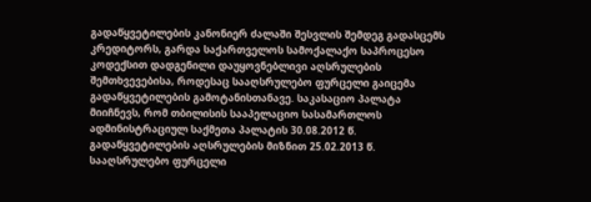გადაწყვეტილების კანონიერ ძალაში შესვლის შემდეგ გადასცემს კრედიტორს, გარდა საქართველოს სამოქალაქო საპროცესო კოდექსით დადგენილი დაუყოვნებლივი აღსრულების შემთხვევებისა, როდესაც სააღსრულებო ფურცელი გაიცემა გადაწყვეტილების გამოტანისთანავე. საკასაციო პალატა მიიჩნევს, რომ თბილისის სააპელაციო სასამართლოს ადმინისტრაციულ საქმეთა პალატის 30.08.2012 წ. გადაწყვეტილების აღსრულების მიზნით 25.02.2013 წ. სააღსრულებო ფურცელი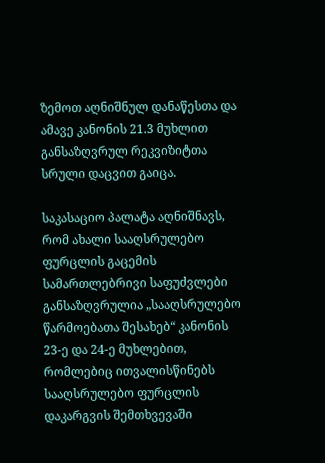ზემოთ აღნიშნულ დანაწესთა და ამავე კანონის 21.3 მუხლით განსაზღვრულ რეკვიზიტთა სრული დაცვით გაიცა.

საკასაციო პალატა აღნიშნავს, რომ ახალი სააღსრულებო ფურცლის გაცემის სამართლებრივი საფუძვლები განსაზღვრულია „სააღსრულებო წარმოებათა შესახებ“ კანონის 23-ე და 24-ე მუხლებით, რომლებიც ითვალისწინებს სააღსრულებო ფურცლის დაკარგვის შემთხვევაში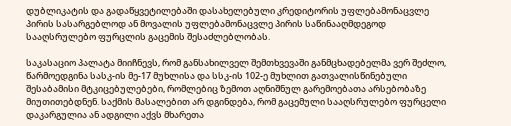დუბლიკატის და გადაწყვეტილებაში დასახელებული კრედიტორის უფლებამონაცვლე პირის სასარგებლოდ ან მოვალის უფლებამონაცვლე პირის საწინააღმდეგოდ სააღსრულებო ფურცლის გაცემის შესაძლებლობას.

საკასაციო პალატა მიიჩნევს, რომ განსახილველ შემთხვევაში განმცხადებელმა ვერ შეძლო, წარმოედგინა სასკ-ის მე-17 მუხლისა და სსკ-ის 102-ე მუხლით გათვალისწინებული შესაბამისი მტკიცებულებები, რომლებიც ზემოთ აღნიშნულ გარემოებათა არსებობაზე მიუთითებდნენ. საქმის მასალებით არ დგინდება, რომ გაცემული სააღსრულებო ფურცელი დაკარგულია ან ადგილი აქვს მხარეთა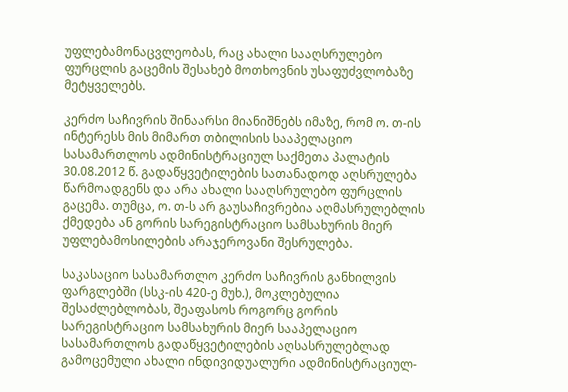უფლებამონაცვლეობას, რაც ახალი სააღსრულებო ფურცლის გაცემის შესახებ მოთხოვნის უსაფუძვლობაზე მეტყველებს.

კერძო საჩივრის შინაარსი მიანიშნებს იმაზე, რომ ო. თ-ის ინტერესს მის მიმართ თბილისის სააპელაციო სასამართლოს ადმინისტრაციულ საქმეთა პალატის 30.08.2012 წ. გადაწყვეტილების სათანადოდ აღსრულება წარმოადგენს და არა ახალი სააღსრულებო ფურცლის გაცემა. თუმცა, ო. თ-ს არ გაუსაჩივრებია აღმასრულებლის ქმედება ან გორის სარეგისტრაციო სამსახურის მიერ უფლებამოსილების არაჯეროვანი შესრულება.

საკასაციო სასამართლო კერძო საჩივრის განხილვის ფარგლებში (სსკ-ის 420-ე მუხ.), მოკლებულია შესაძლებლობას, შეაფასოს როგორც გორის სარეგისტრაციო სამსახურის მიერ სააპელაციო სასამართლოს გადაწყვეტილების აღსასრულებლად გამოცემული ახალი ინდივიდუალური ადმინისტრაციულ-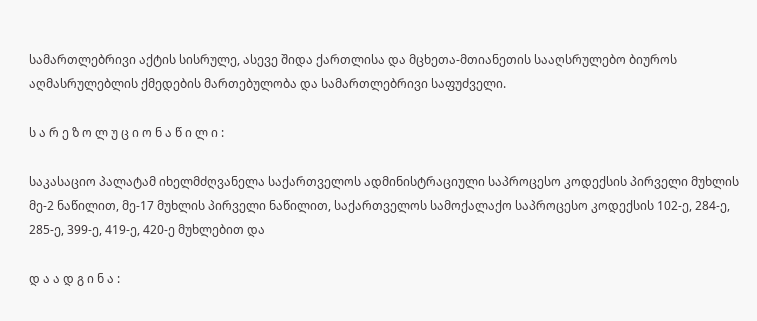სამართლებრივი აქტის სისრულე, ასევე შიდა ქართლისა და მცხეთა-მთიანეთის სააღსრულებო ბიუროს აღმასრულებლის ქმედების მართებულობა და სამართლებრივი საფუძველი.

ს ა რ ე ზ ო ლ უ ც ი ო ნ ა წ ი ლ ი :

საკასაციო პალატამ იხელმძღვანელა საქართველოს ადმინისტრაციული საპროცესო კოდექსის პირველი მუხლის მე-2 ნაწილით, მე-17 მუხლის პირველი ნაწილით, საქართველოს სამოქალაქო საპროცესო კოდექსის 102-ე, 284-ე, 285-ე, 399-ე, 419-ე, 420-ე მუხლებით და

დ ა ა დ გ ი ნ ა :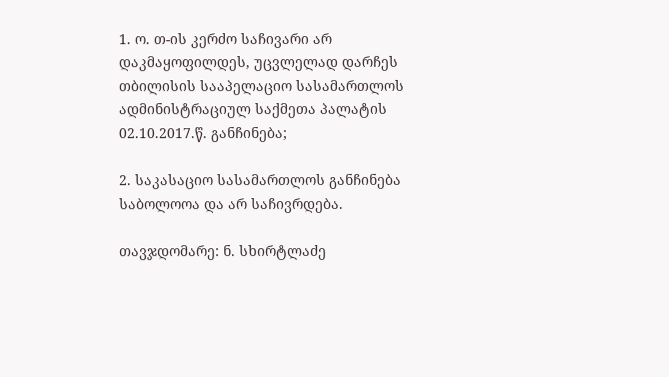1. ო. თ-ის კერძო საჩივარი არ დაკმაყოფილდეს, უცვლელად დარჩეს თბილისის სააპელაციო სასამართლოს ადმინისტრაციულ საქმეთა პალატის 02.10.2017.წ. განჩინება;

2. საკასაციო სასამართლოს განჩინება საბოლოოა და არ საჩივრდება.

თავჯდომარე: ნ. სხირტლაძე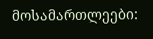მოსამართლეები: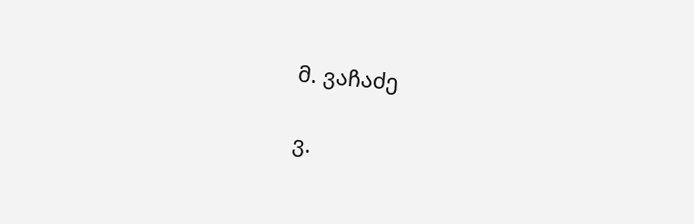მ. ვაჩაძე

ვ.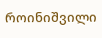როინიშვილი